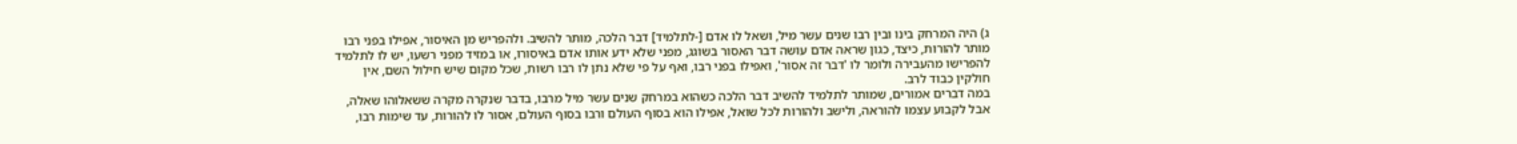ג) היה המרחק בינו ובין רבו שנים עשר מיל, ושאל לו אדם [-לתלמיד] דבר הלכה, מותר להשיב. ולהפריש מן האיסור, אפילו בפני רבו מותר להורות, כיצד, כגון שראה אדם עושה דבר האסור בשוגג, מפני שלא ידע אותו אדם באיסורו, או במזיד מפני רשעו, יש לו לתלמיד להפרישו מהעבירה ולומר לו 'דבר זה אסור', ואפילו בפני רבו, ואף על פי שלא נתן לו רבו רשות, שכל מקום שיש חילול השם, אין חולקין כבוד לרב.
במה דברים אמורים, שמותר לתלמיד להשיב דבר הלכה כשהוא במרחק שנים עשר מיל מרבו, בדבר שנקרה מקרה ששאלוהו שאלה, אבל לקבוע עצמו להוראה, ולישב ולהורות לכל שואל, אפילו הוא בסוף העולם ורבו בסוף העולם, אסור לו להורות, עד שימות רבו,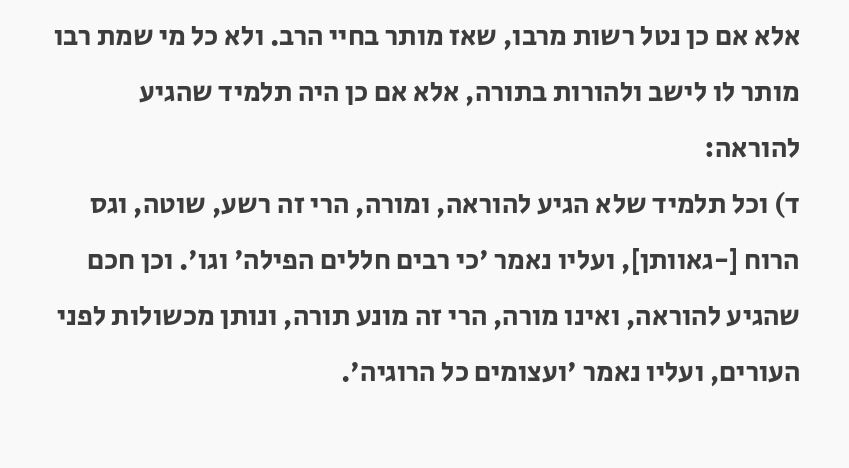אלא אם כן נטל רשות מרבו, שאז מותר בחיי הרב. ולא כל מי שמת רבו מותר לו לישב ולהורות בתורה, אלא אם כן היה תלמיד שהגיע להוראה:
ד) וכל תלמיד שלא הגיע להוראה, ומורה, הרי זה רשע, שוטה, וגס הרוח [-גאוותן], ועליו נאמר 'כי רבים חללים הפילה' וגו'. וכן חכם שהגיע להוראה, ואינו מורה, הרי זה מונע תורה, ונותן מכשולות לפני העורים, ועליו נאמר 'ועצומים כל הרוגיה'.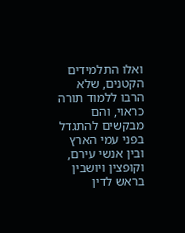ואלו התלמידים הקטנים, שלא הרבו ללמוד תורה כראוי, והם מבקשים להתגדל בפני עמי הארץ ובין אנשי עירם, וקופצין ויושבין בראש לדין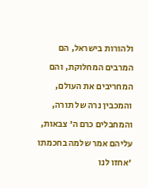ולהורות בישראל, הם המרבים המחלוקת, והם המחריבים את העולם, והמכבין נרה של תורה, והמחבלים כרם ה' צבאות, עליהם אמר שלמה בחכמתו 'אחזו לנו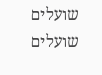שועלים שועלים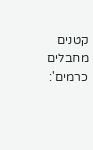קטנים מחבלים כרמים':